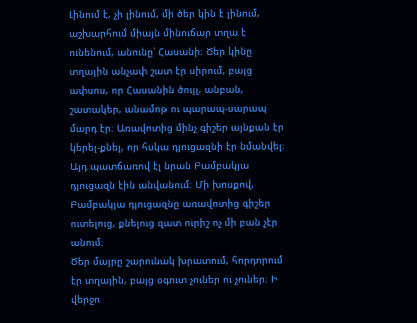Լինում է, չի լինում, մի ծեր կին է լինում, աշխարհում միայն մինուճար տղա է ունենում, անունը՝ Հասանի։ Ծեր կինը տղային անչափ շատ էր սիրում, բայց ափսոս, որ Հասանին ծույլ, անբան, շատակեր, անամոթ ու պարապ-սարապ մարդ էր։ Առավոտից մինչ գիշեր այնքան էր կերել-քնել, որ հսկա դյուցազնի էր նմանվել։ Այդ պատճառով էլ նրան Բամբակյա դյուցազն էին անվանում։ Մի խոսքով, Բամբակյա դյուցազնը առավոտից գիշեր ուտելուց, քնելուց զատ ուրիշ ոչ մի բան չէր անում։
Ծեր մայրը շարունակ խրատում, հորդորում էր տղային, բայց օգուտ չուներ ու չուներ։ Ի վերջո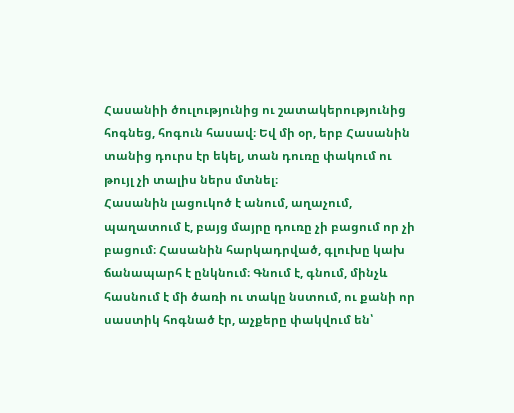Հասանիի ծուլությունից ու շատակերությունից հոգնեց, հոգուն հասավ։ Եվ մի օր, երբ Հասանին տանից դուրս էր եկել, տան դուռը փակում ու թույլ չի տալիս ներս մտնել։
Հասանին լացուկոծ է անում, աղաչում, պաղատում է, բայց մայրը դուռը չի բացում որ չի բացում։ Հասանին հարկադրված, գլուխը կախ ճանապարհ է ընկնում։ Գնում է, գնում, մինչև հասնում է մի ծառի ու տակը նստում, ու քանի որ սաստիկ հոգնած էր, աչքերը փակվում են՝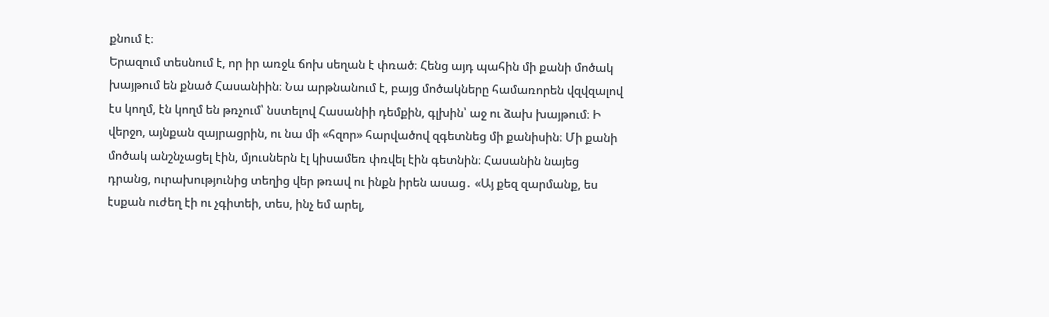քնում է։
Երազում տեսնում է, որ իր առջև ճոխ սեղան է փռած։ Հենց այդ պահին մի քանի մոծակ խայթում են քնած Հասանիին։ Նա արթնանում է, բայց մոծակները համառորեն վզվզալով էս կողմ, էն կողմ են թռչում՝ նստելով Հասանիի դեմքին, գլխին՝ աջ ու ձախ խայթում։ Ի վերջո, այնքան զայրացրին, ու նա մի «հզոր» հարվածով զգետնեց մի քանիսին։ Մի քանի մոծակ անշնչացել էին, մյուսներն էլ կիսամեռ փռվել էին գետնին։ Հասանին նայեց դրանց, ուրախությունից տեղից վեր թռավ ու ինքն իրեն ասաց․ «Այ քեզ զարմանք, ես էսքան ուժեղ էի ու չգիտեի, տես, ինչ եմ արել,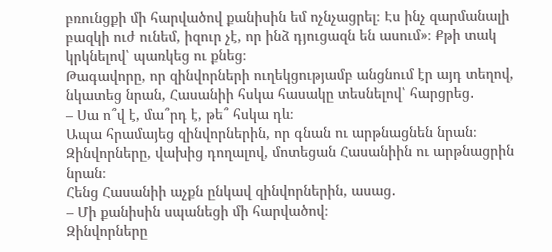բռունցքի մի հարվածով քանիսին եմ ոչնչացրել։ Էս ինչ զարմանալի բազկի ուժ ունեմ, իզուր չէ, որ ինձ դյուցազն են ասում»։ Քթի տակ կրկնելով՝ պառկեց ու քնեց։
Թագավորը, որ զինվորների ուղեկցությամբ անցնում էր այդ տեղով, նկատեց նրան, Հասանիի հսկա հասակը տեսնելով՝ հարցրեց․
– Սա ո՞վ է, մա՞րդ է, թե՞ հսկա դև։
Ապա հրամայեց զինվորներին, որ գնան ու արթնացնեն նրան։ Զինվորները, վախից դողալով, մոտեցան Հասանիին ու արթնացրին նրան։
Հենց Հասանիի աչքն ընկավ զինվորներին, ասաց․
– Մի քանիսին սպանեցի մի հարվածով։
Զինվորները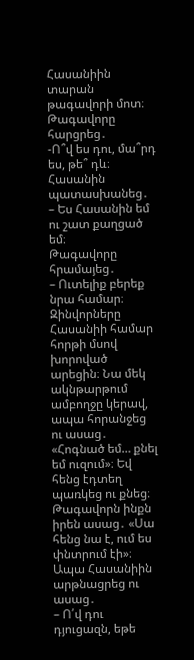Հասանիին տարան թագավորի մոտ։ Թագավորը հարցրեց․
-Ո՞վ ես դու, մա՞րդ ես, թե՞ դև։
Հասանին պատասխանեց․
– Ես Հասանին եմ ու շատ քաղցած եմ։
Թագավորը հրամայեց․
– Ուտելիք բերեք նրա համար։
Զինվորները Հասանիի համար հորթի մսով խորոված արեցին։ Նա մեկ ակնթարթում ամբողջը կերավ, ապա հորանջեց ու ասաց․ «Հոգնած եմ… քնել եմ ուզում»։ Եվ հենց էդտեղ պառկեց ու քնեց։
Թագավորն ինքն իրեն ասաց․ «Սա հենց նա է, ում ես փնտրում էի»։ Ապա Հասանիին արթնացրեց ու ասաց․
– Ո՛վ դու դյուցազն, եթե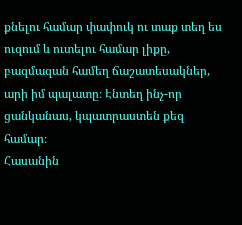քնելու համար փափուկ ու տաք տեղ ես ուզում և ուտելու համար լիքը, բազմազան համեղ ճաշատեսակներ, արի իմ պալատը։ Էնտեղ ինչ-որ ցանկանաս, կպատրաստեն քեզ համար։
Հասանին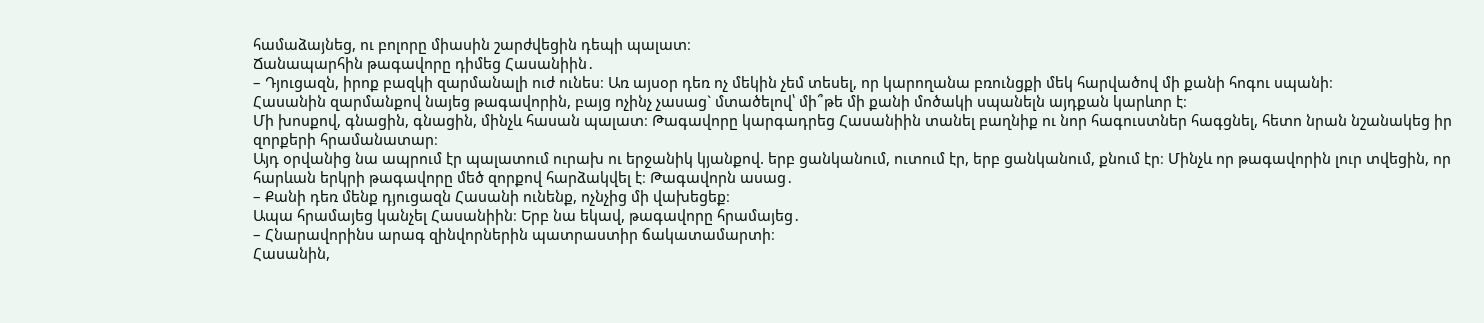համաձայնեց, ու բոլորը միասին շարժվեցին դեպի պալատ։
Ճանապարհին թագավորը դիմեց Հասանիին․
– Դյուցազն, իրոք բազկի զարմանալի ուժ ունես։ Առ այսօր դեռ ոչ մեկին չեմ տեսել, որ կարողանա բռունցքի մեկ հարվածով մի քանի հոգու սպանի։
Հասանին զարմանքով նայեց թագավորին, բայց ոչինչ չասաց` մտածելով՝ մի՞թե մի քանի մոծակի սպանելն այդքան կարևոր է։
Մի խոսքով, գնացին, գնացին, մինչև հասան պալատ։ Թագավորը կարգադրեց Հասանիին տանել բաղնիք ու նոր հագուստներ հագցնել, հետո նրան նշանակեց իր զորքերի հրամանատար։
Այդ օրվանից նա ապրում էր պալատում ուրախ ու երջանիկ կյանքով. երբ ցանկանում, ուտում էր, երբ ցանկանում, քնում էր։ Մինչև որ թագավորին լուր տվեցին, որ հարևան երկրի թագավորը մեծ զորքով հարձակվել է։ Թագավորն ասաց․
– Քանի դեռ մենք դյուցազն Հասանի ունենք, ոչնչից մի վախեցեք։
Ապա հրամայեց կանչել Հասանիին։ Երբ նա եկավ, թագավորը հրամայեց․
– Հնարավորինս արագ զինվորներին պատրաստիր ճակատամարտի։
Հասանին,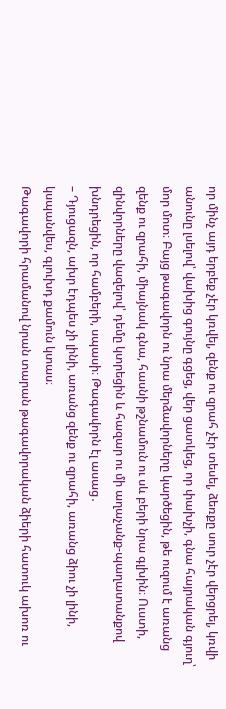որ մինչ այդ երբեք չէր կռվել, զենք ու զրահ չէր տեսել, ձեռքը սուր չէր վերցրել, կռվի անունը լսելով՝ վախից գույնը գցեց, վեր ցատկեց, որ փախչի, գնա հայրական գյուղ՝ մոր մոտ։ Բայց թագավորն ու նրա մերձավորները կարծեցին, թե ուզում է առանց զենք ու զրահի, միայնակ գնա, հասնի թշնամուն ու սև բերի նրա գլխին։ Ուստի, զինվորները վազելով՝ դեմը կտրեցին և հազար ու մի աղաչանք-պաղատանքով խնդրեցին, որ համբերի, սպասի։ Թագավորն էլ ասաց․
– Դյուցազն, ախր էդպես չի լինի, առանց զենք ու զրահի, առանց ձիու չի լինի, կսպանվես, գլուխդ քամուն կտաս։
Թագավորի հրամանով նրան տարան թագավորական ձիերի հատուկ ախոռ ու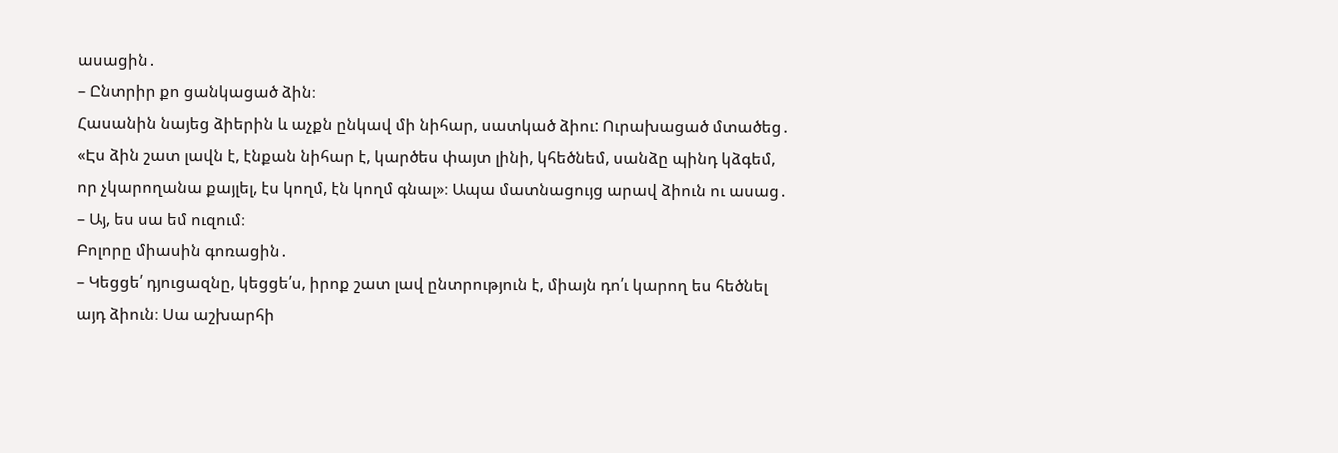ասացին․
– Ընտրիր քո ցանկացած ձին։
Հասանին նայեց ձիերին և աչքն ընկավ մի նիհար, սատկած ձիու: Ուրախացած մտածեց․ «Էս ձին շատ լավն է, էնքան նիհար է, կարծես փայտ լինի, կհեծնեմ, սանձը պինդ կձգեմ, որ չկարողանա քայլել, էս կողմ, էն կողմ գնալ»։ Ապա մատնացույց արավ ձիուն ու ասաց․
– Այ, ես սա եմ ուզում։
Բոլորը միասին գոռացին․
– Կեցցե՛ դյուցազնը, կեցցե՛ս, իրոք շատ լավ ընտրություն է, միայն դո՛ւ կարող ես հեծնել այդ ձիուն։ Սա աշխարհի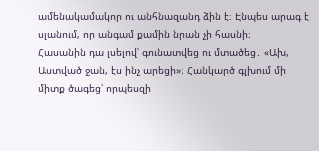ամենակամակոր ու անհնազանդ ձին է։ Էնպես արագ է սլանում, որ անգամ քամին նրան չի հասնի։
Հասանին դա լսելով՝ գունատվեց ու մտածեց․ «Ախ, Աստված ջան, էս ինչ արեցի»։ Հանկարծ գլխում մի միտք ծագեց՝ որպեսզի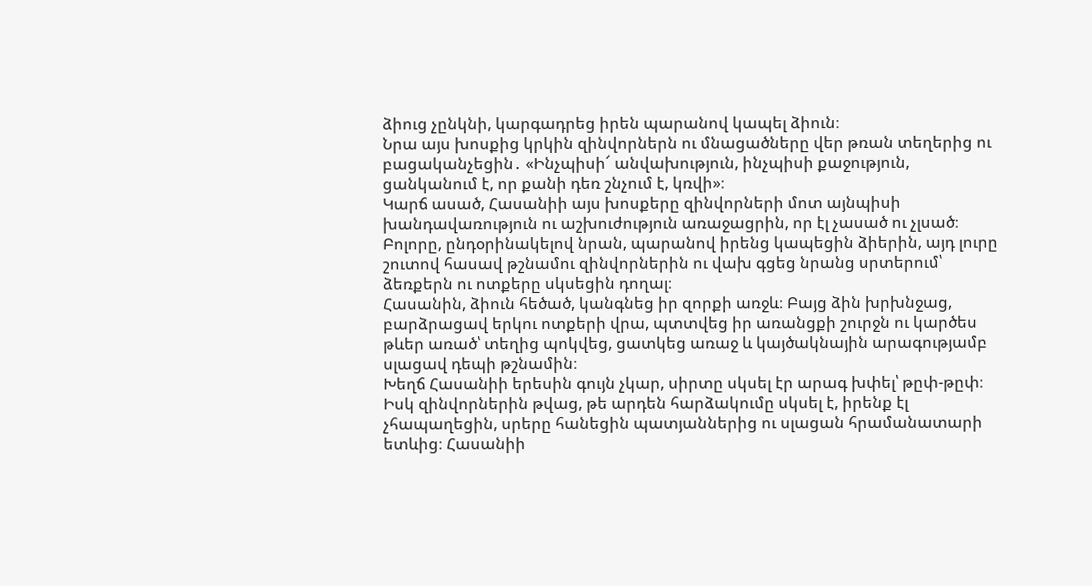ձիուց չընկնի, կարգադրեց իրեն պարանով կապել ձիուն։
Նրա այս խոսքից կրկին զինվորներն ու մնացածները վեր թռան տեղերից ու բացականչեցին․ «Ինչպիսի՜ անվախություն, ինչպիսի քաջություն, ցանկանում է, որ քանի դեռ շնչում է, կռվի»։
Կարճ ասած, Հասանիի այս խոսքերը զինվորների մոտ այնպիսի խանդավառություն ու աշխուժություն առաջացրին, որ էլ չասած ու չլսած։ Բոլորը, ընդօրինակելով նրան, պարանով իրենց կապեցին ձիերին, այդ լուրը շուտով հասավ թշնամու զինվորներին ու վախ գցեց նրանց սրտերում՝ ձեռքերն ու ոտքերը սկսեցին դողալ։
Հասանին, ձիուն հեծած, կանգնեց իր զորքի առջև։ Բայց ձին խրխնջաց, բարձրացավ երկու ոտքերի վրա, պտտվեց իր առանցքի շուրջն ու կարծես թևեր առած՝ տեղից պոկվեց, ցատկեց առաջ և կայծակնային արագությամբ սլացավ դեպի թշնամին։
Խեղճ Հասանիի երեսին գույն չկար, սիրտը սկսել էր արագ խփել՝ թըփ-թըփ։ Իսկ զինվորներին թվաց, թե արդեն հարձակումը սկսել է, իրենք էլ չհապաղեցին, սրերը հանեցին պատյաններից ու սլացան հրամանատարի ետևից։ Հասանիի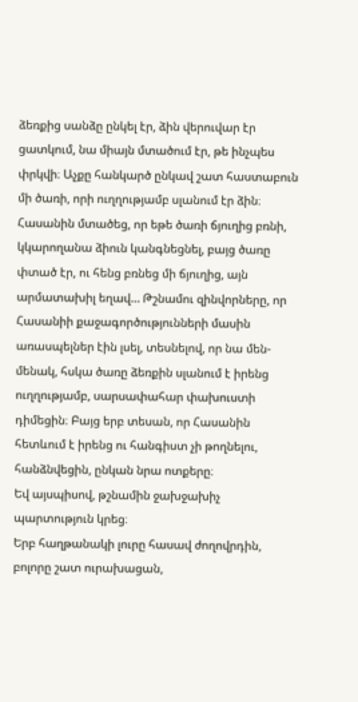ձեռքից սանձը ընկել էր, ձին վերուվար էր ցատկում, նա միայն մտածում էր, թե ինչպես փրկվի։ Աչքը հանկարծ ընկավ շատ հաստաբուն մի ծառի, որի ուղղությամբ սլանում էր ձին։ Հասանին մտածեց, որ եթե ծառի ճյուղից բռնի, կկարողանա ձիուն կանգնեցնել, բայց ծառը փտած էր, ու հենց բռնեց մի ճյուղից, այն արմատախիլ եղավ… Թշնամու զինվորները, որ Հասանիի քաջագործությունների մասին առասպելներ էին լսել, տեսնելով, որ նա մեն-մենակ, հսկա ծառը ձեռքին սլանում է իրենց ուղղությամբ, սարսափահար փախուստի դիմեցին։ Բայց երբ տեսան, որ Հասանին հետևում է իրենց ու հանգիստ չի թողնելու, հանձնվեցին, ընկան նրա ոտքերը։
Եվ այսպիսով, թշնամին ջախջախիչ պարտություն կրեց։
Երբ հաղթանակի լուրը հասավ ժողովրդին, բոլորը շատ ուրախացան,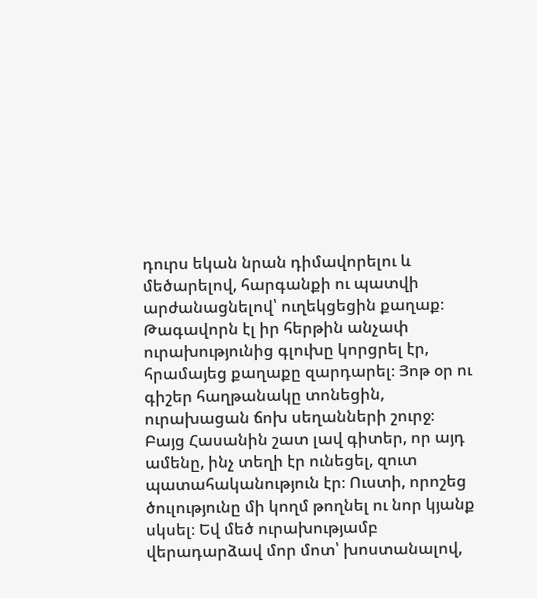դուրս եկան նրան դիմավորելու և մեծարելով, հարգանքի ու պատվի արժանացնելով՝ ուղեկցեցին քաղաք։
Թագավորն էլ իր հերթին անչափ ուրախությունից գլուխը կորցրել էր, հրամայեց քաղաքը զարդարել։ Յոթ օր ու գիշեր հաղթանակը տոնեցին, ուրախացան ճոխ սեղանների շուրջ։
Բայց Հասանին շատ լավ գիտեր, որ այդ ամենը, ինչ տեղի էր ունեցել, զուտ պատահականություն էր։ Ուստի, որոշեց ծուլությունը մի կողմ թողնել ու նոր կյանք սկսել։ Եվ մեծ ուրախությամբ վերադարձավ մոր մոտ՝ խոստանալով,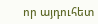որ այդուհետ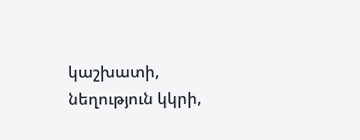կաշխատի, նեղություն կկրի,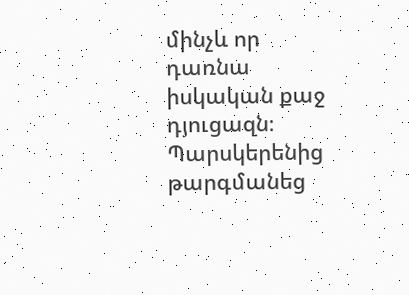մինչև որ դառնա իսկական քաջ դյուցազն։
Պարսկերենից թարգմանեց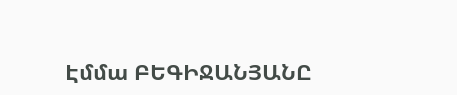Էմմա ԲԵԳԻՋԱՆՅԱՆԸ